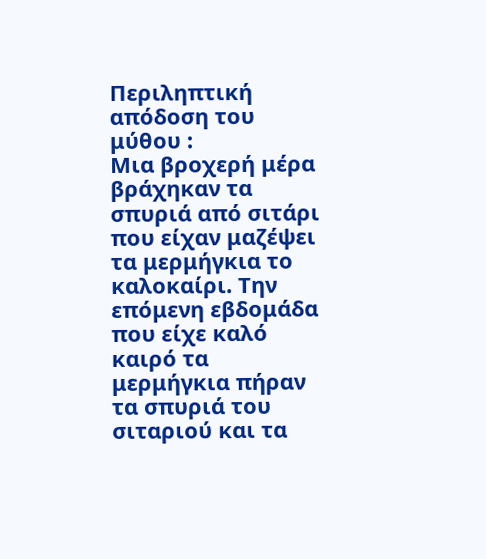Περιληπτική απόδοση του μύθου :
Μια βροχερή μέρα βράχηκαν τα σπυριά από σιτάρι που είχαν μαζέψει τα μερμήγκια το καλοκαίρι. Την επόμενη εβδομάδα που είχε καλό καιρό τα μερμήγκια πήραν τα σπυριά του σιταριού και τα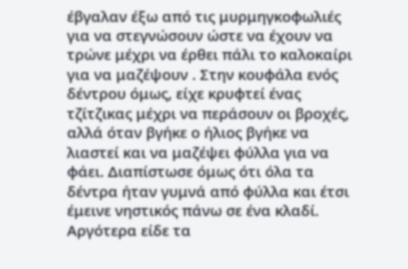έβγαλαν έξω από τις μυρμηγκοφωλιές για να στεγνώσουν ώστε να έχουν να τρώνε μέχρι να έρθει πάλι το καλοκαίρι για να μαζέψουν . Στην κουφάλα ενός δέντρου όμως, είχε κρυφτεί ένας τζίτζικας μέχρι να περάσουν οι βροχές, αλλά όταν βγήκε ο ήλιος βγήκε να λιαστεί και να μαζέψει φύλλα για να φάει. Διαπίστωσε όμως ότι όλα τα δέντρα ήταν γυμνά από φύλλα και έτσι έμεινε νηστικός πάνω σε ένα κλαδί. Αργότερα είδε τα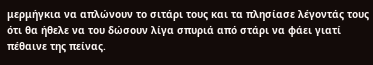μερμήγκια να απλώνουν το σιτάρι τους και τα πλησίασε λέγοντάς τους ότι θα ήθελε να του δώσουν λίγα σπυριά από στάρι να φάει γιατί πέθαινε της πείνας.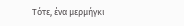Τότε, ένα μερμήγκι